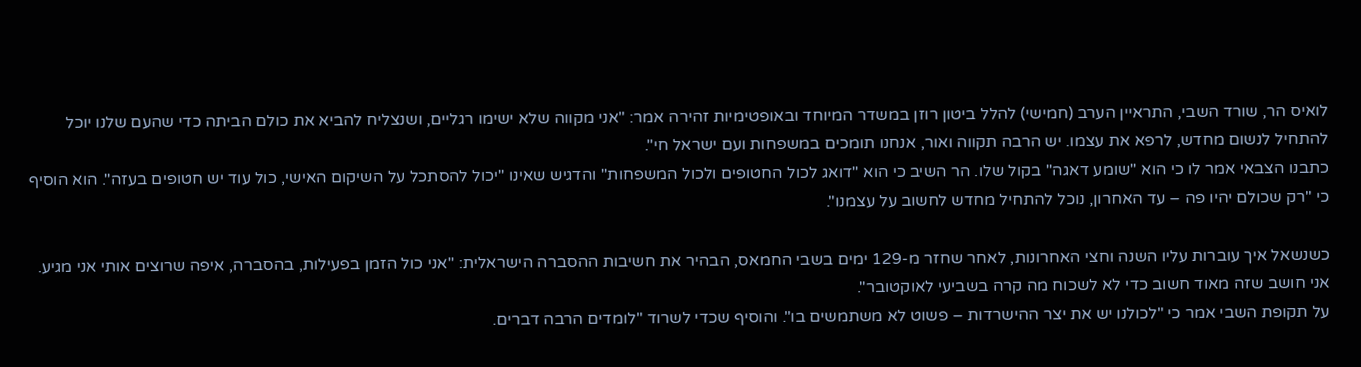לואיס הר, שורד השבי, התראיין הערב (חמישי) להלל ביטון רוזן במשדר המיוחד ובאופטימיות זהירה אמר: "אני מקווה שלא ישימו רגליים, ושנצליח להביא את כולם הביתה כדי שהעם שלנו יוכל להתחיל לנשום מחדש, לרפא את עצמו. יש הרבה תקווה ואור, אנחנו תומכים במשפחות ועם ישראל חי".
כתבנו הצבאי אמר לו כי הוא "שומע דאגה" בקול שלו. הר השיב כי הוא "דואג לכול החטופים ולכול המשפחות" והדגיש שאינו "יכול להסתכל על השיקום האישי, כול עוד יש חטופים בעזה". הוא הוסיף כי "רק שכולם יהיו פה – עד האחרון, נוכל להתחיל מחדש לחשוב על עצמנו".

כשנשאל איך עוברות עליו השנה וחצי האחרונות, לאחר שחזר מ-129 ימים בשבי החמאס, הבהיר את חשיבות ההסברה הישראלית: "אני כול הזמן בפעילות, בהסברה, איפה שרוצים אותי אני מגיע. אני חושב שזה מאוד חשוב כדי לא לשכוח מה קרה בשביעי לאוקטובר".
על תקופת השבי אמר כי "לכולנו יש את יצר ההישרדות – פשוט לא משתמשים בו". והוסיף שכדי לשרוד "לומדים הרבה דברים.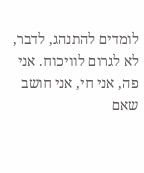לומדים להתנהג, לדבר, לא לגרום לוויכוח. אני פה, אני חי, אני חושב שאם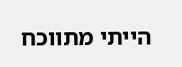הייתי מתווכח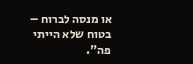או מנסה לברוח – בטוח שלא הייתי פה".